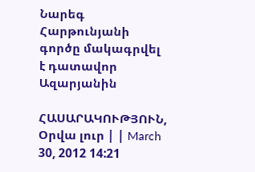Նարեգ Հարթունյանի գործը մակագրվել է դատավոր Ազարյանին

ՀԱՍԱՐԱԿՈՒԹՅՈՒՆ, Օրվա լուր | | March 30, 2012 14:21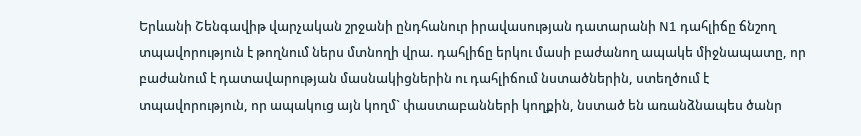Երևանի Շենգավիթ վարչական շրջանի ընդհանուր իրավասության դատարանի N1 դահլիճը ճնշող տպավորություն է թողնում ներս մտնողի վրա. դահլիճը երկու մասի բաժանող ապակե միջնապատը, որ բաժանում է դատավարության մասնակիցներին ու դահլիճում նստածներին, ստեղծում է տպավորություն, որ ապակուց այն կողմ` փաստաբանների կողքին, նստած են առանձնապես ծանր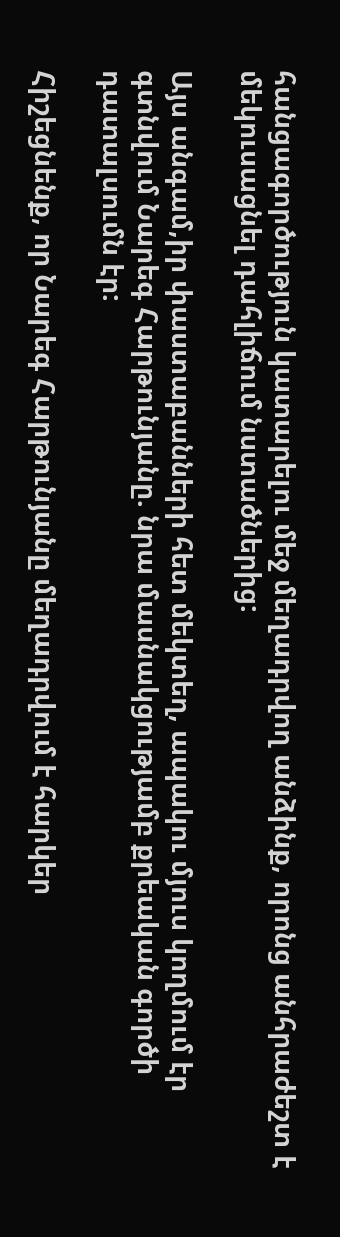հանցագործություն կատարելու մեջ մեղադրվող անձինք, որոնց անհրաժեշտ է մեկուսացնել դահլիճում նստածներից:

Այս անգամ,իր փաստաբանների հետ մեկտեղ, ապակու մյուս կողմում էր գտնվում Նարեգ Հարթունյանը. նրա մասնակցությամբ քրեական գործի դատալսումն էր:

Հիշեցնենք, որ Նարեգ Հարթունյանը մեղադրվում է հարկեր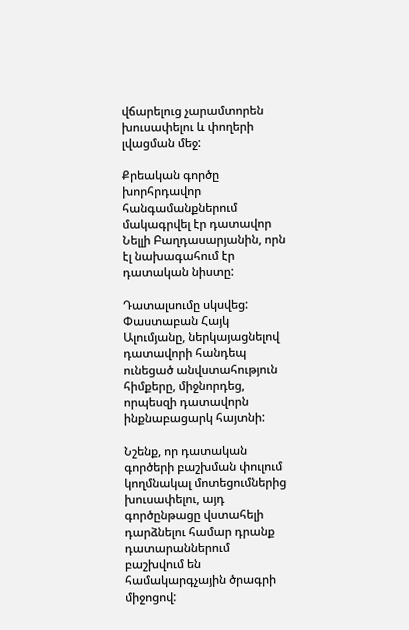վճարելուց չարամտորեն խուսափելու և փողերի լվացման մեջ:

Քրեական գործը խորհրդավոր հանգամանքներում մակագրվել էր դատավոր Նելլի Բաղդասարյանին, որն էլ նախագահում էր դատական նիստը:

Դատալսումը սկսվեց: Փաստաբան Հայկ Ալումյանը, ներկայացնելով դատավորի հանդեպ ունեցած անվստահություն հիմքերը, միջնորդեց, որպեսզի դատավորն ինքնաբացարկ հայտնի:

Նշենք, որ դատական գործերի բաշխման փուլում կողմնակալ մոտեցումներից խուսափելու, այդ գործընթացը վստահելի դարձնելու համար դրանք դատարաններում բաշխվում են համակարգչային ծրագրի միջոցով: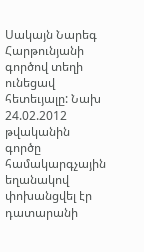Սակայն Նարեգ Հարթունյանի գործով տեղի ունեցավ հետեւյալը: Նախ 24.02.2012 թվականին գործը համակարգչային եղանակով փոխանցվել էր դատարանի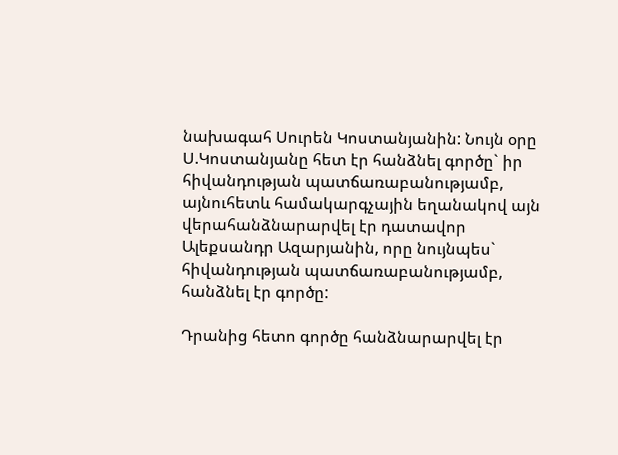նախագահ Սուրեն Կոստանյանին: Նույն օրը Ս.Կոստանյանը հետ էր հանձնել գործը` իր հիվանդության պատճառաբանությամբ, այնուհետև համակարգչային եղանակով այն վերահանձնարարվել էր դատավոր Ալեքսանդր Ազարյանին, որը նույնպես` հիվանդության պատճառաբանությամբ, հանձնել էր գործը:

Դրանից հետո գործը հանձնարարվել էր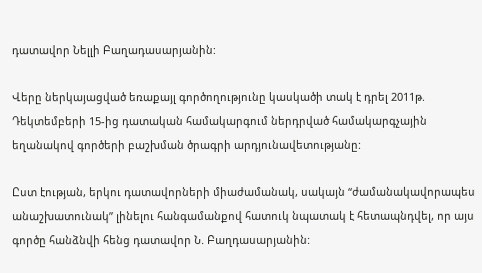դատավոր Նելլի Բաղադասարյանին:

Վերը ներկայացված եռաքայլ գործողությունը կասկածի տակ է դրել 2011թ. Դեկտեմբերի 15-ից դատական համակարգում ներդրված համակարգչային եղանակով գործերի բաշխման ծրագրի արդյունավետությանը:

Ըստ էության, երկու դատավորների միաժամանակ, սակայն “ժամանակավորապես անաշխատունակ” լինելու հանգամանքով հատուկ նպատակ է հետապնդվել, որ այս գործը հանձնվի հենց դատավոր Ն. Բաղդասարյանին: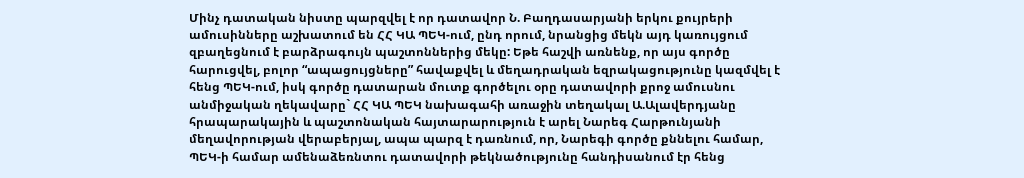Մինչ դատական նիստը պարզվել է որ դատավոր Ն. Բաղդասարյանի երկու քույրերի ամուսինները աշխատում են ՀՀ ԿԱ ՊԵԿ-ում, ընդ որում, նրանցից մեկն այդ կառույցում զբաղեցնում է բարձրագույն պաշտոններից մեկը: Եթե հաշվի առնենք, որ այս գործը հարուցվել, բոլոր “ապացույցները” հավաքվել և մեղադրական եզրակացությունը կազմվել է հենց ՊԵԿ-ում, իսկ գործը դատարան մուտք գործելու օրը դատավորի քրոջ ամուսնու անմիջական ղեկավարը` ՀՀ ԿԱ ՊԵԿ նախագահի առաջին տեղակալ Ա.Ալավերդյանը հրապարակային և պաշտոնական հայտարարություն է արել Նարեգ Հարթունյանի մեղավորության վերաբերյալ, ապա պարզ է դառնում, որ, Նարեգի գործը քննելու համար, ՊԵԿ-ի համար ամենաձեռնտու դատավորի թեկնածությունը հանդիսանում էր հենց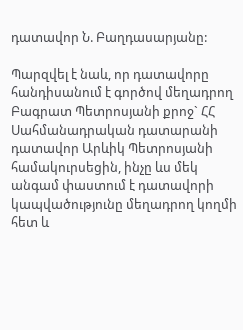դատավոր Ն. Բաղդասարյանը:

Պարզվել է նաև, որ դատավորը հանդիսանում է գործով մեղադրող Բագրատ Պետրոսյանի քրոջ` ՀՀ Սահմանադրական դատարանի դատավոր Արևիկ Պետրոսյանի համակուրսեցին, ինչը ևս մեկ անգամ փաստում է դատավորի կապվածությունը մեղադրող կողմի հետ և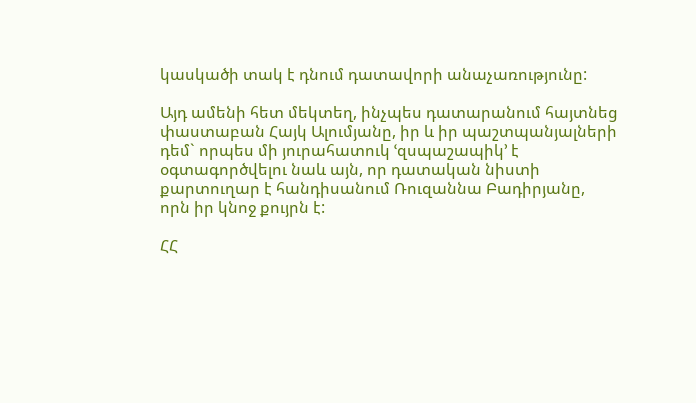կասկածի տակ է դնում դատավորի անաչառությունը:

Այդ ամենի հետ մեկտեղ, ինչպես դատարանում հայտնեց փաստաբան Հայկ Ալումյանը, իր և իր պաշտպանյալների դեմ` որպես մի յուրահատուկ ՙզսպաշապիկ՚ է օգտագործվելու նաև այն, որ դատական նիստի քարտուղար է հանդիսանում Ռուզաննա Բադիրյանը, որն իր կնոջ քույրն է:

ՀՀ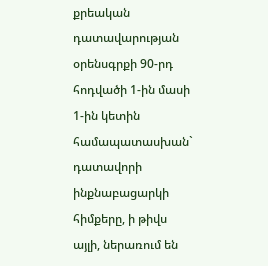քրեական դատավարության օրենսգրքի 90-րդ հոդվածի 1-ին մասի 1-ին կետին համապատասխան` դատավորի ինքնաբացարկի հիմքերը, ի թիվս այլի, ներառում են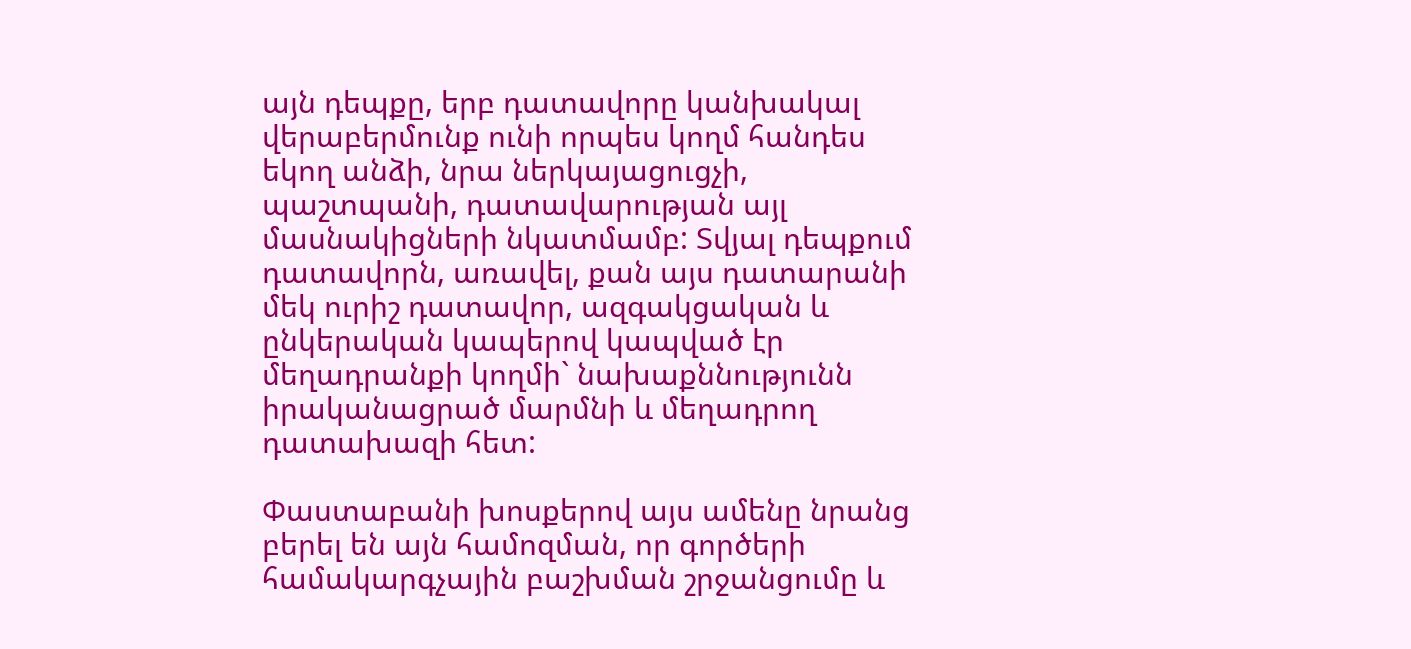այն դեպքը, երբ դատավորը կանխակալ վերաբերմունք ունի որպես կողմ հանդես եկող անձի, նրա ներկայացուցչի, պաշտպանի, դատավարության այլ մասնակիցների նկատմամբ: Տվյալ դեպքում դատավորն, առավել, քան այս դատարանի մեկ ուրիշ դատավոր, ազգակցական և ընկերական կապերով կապված էր մեղադրանքի կողմի` նախաքննությունն իրականացրած մարմնի և մեղադրող դատախազի հետ:

Փաստաբանի խոսքերով այս ամենը նրանց բերել են այն համոզման, որ գործերի համակարգչային բաշխման շրջանցումը և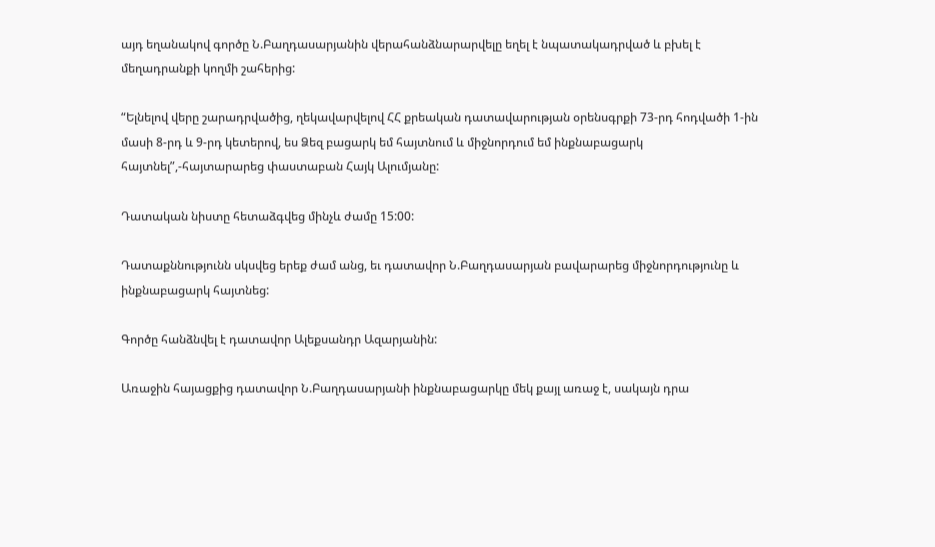այդ եղանակով գործը Ն.Բաղդասարյանին վերահանձնարարվելը եղել է նպատակադրված և բխել է մեղադրանքի կողմի շահերից:

“Ելնելով վերը շարադրվածից, ղեկավարվելով ՀՀ քրեական դատավարության օրենսգրքի 73-րդ հոդվածի 1-ին մասի 8-րդ և 9-րդ կետերով, ես Ձեզ բացարկ եմ հայտնում և միջնորդում եմ ինքնաբացարկ հայտնել”,-հայտարարեց փաստաբան Հայկ Ալումյանը:

Դատական նիստը հետաձգվեց մինչև ժամը 15:00:

Դատաքննությունն սկսվեց երեք ժամ անց, եւ դատավոր Ն.Բաղդասարյան բավարարեց միջնորդությունը և ինքնաբացարկ հայտնեց:

Գործը հանձնվել է դատավոր Ալեքսանդր Ազարյանին:

Առաջին հայացքից դատավոր Ն.Բաղդասարյանի ինքնաբացարկը մեկ քայլ առաջ է, սակայն դրա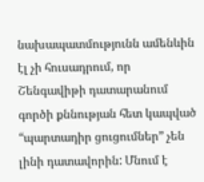նախապատմությունն ամենևին էլ չի հուսադրում, որ Շենգավիթի դատարանում գործի քննության հետ կապված “պարտադիր ցուցումներ” չեն լինի դատավորին: Մնում է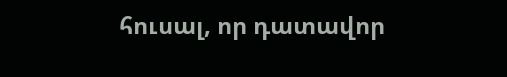հուսալ, որ դատավոր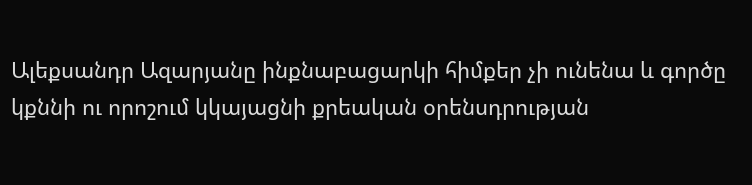Ալեքսանդր Ազարյանը ինքնաբացարկի հիմքեր չի ունենա և գործը կքննի ու որոշում կկայացնի քրեական օրենսդրության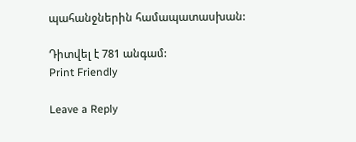պահանջներին համապատասխան:

Դիտվել է 781 անգամ:
Print Friendly

Leave a Reply